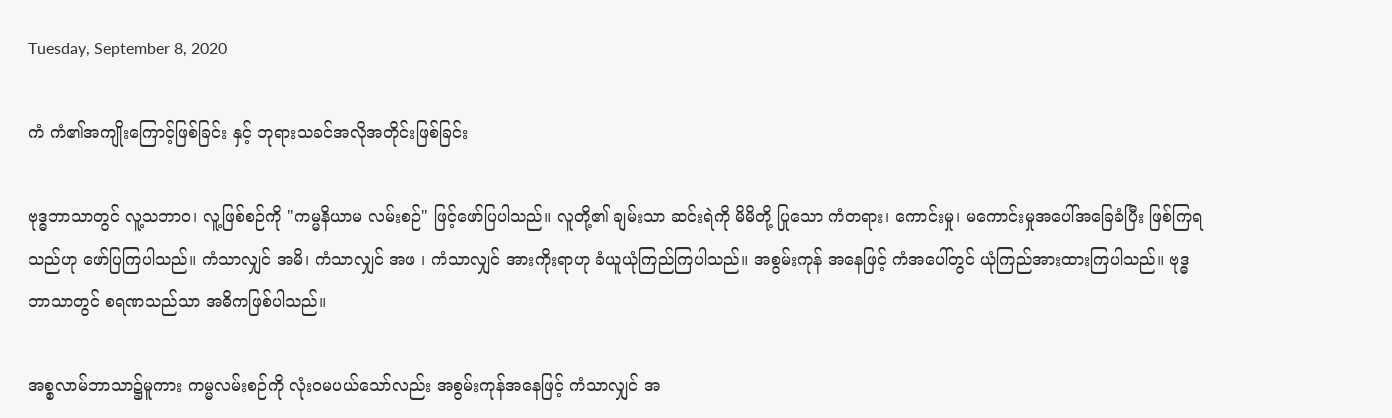Tuesday, September 8, 2020

ကံ ကံ၏အကျိုးကြောင့်ဖြစ်ခြင်း နှင့် ဘုရားသခင်အလိုအတိုင်းဖြစ်ခြင်း

ဗုဒ္ဓဘာသာတွင် လူ့သဘာဝ၊ လူ့ဖြစ်စဉ်ကို "ကမ္မနိယာမ လမ်းစဉ်" ဖြင့်ဖော်ပြပါသည်။ လူတို့၏ ချမ်းသာ ဆင်းရဲကို မိမိတို့ ပြုသော ကံတရား၊ ကောင်းမှု၊ မကောင်းမှုအပေါ်အခြေခံပြီး ဖြစ်ကြရသည်ဟု ဖော်ပြကြပါသည်။ ကံသာလျှင် အမိ၊ ကံသာလျှင် အဖ ၊ ကံသာလျှင် အားကိုးရာဟု ခံယူယုံကြည်ကြပါသည်။ အစွမ်းကုန် အနေဖြင့် ကံအပေါ်တွင် ယုံကြည်အားထားကြပါသည်။ ဗုဒ္ဓဘာသာတွင် စရဏသည်သာ အဓိကဖြစ်ပါသည်။

အစ္စလာမ်ဘာသာ၌မူကား ကမ္မလမ်းစဉ်ကို လုံးဝမပယ်သော်လည်း အစွမ်းကုန်အနေဖြင့် ကံသာလျှင် အ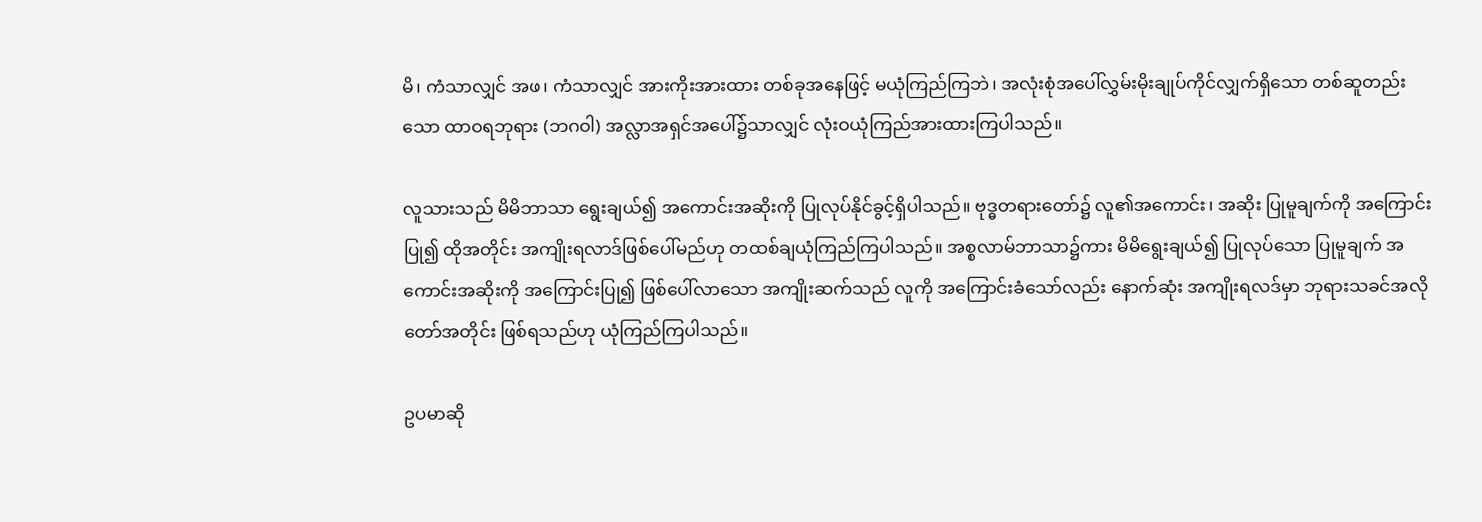မိ၊ ကံသာလျှင် အဖ၊ ကံသာလျှင် အားကိုးအားထား တစ်ခုအနေဖြင့် မယုံကြည်ကြဘဲ၊ အလုံးစုံအပေါ်လွှမ်းမိုးချုပ်ကိုင်လျှက်ရှိသော တစ်ဆူတည်းသော ထာဝရဘုရား (ဘဂဝါ) အလ္လာအရှင်အပေါ်၌သာလျှင် လုံးဝယုံကြည်အားထားကြပါသည်။

လူသားသည် မိမိဘာသာ ရွေးချယ်၍ အကောင်းအဆိုးကို ပြုလုပ်နိုင်ခွင့်ရှိပါသည်။ ဗုဒ္ဓတရားတော်၌ လူ၏အကောင်း၊ အဆိုး ပြုမူချက်ကို အကြောင်းပြု၍ ထိုအတိုင်း အကျိုးရလာဒ်ဖြစ်ပေါ်မည်ဟု တထစ်ချယုံကြည်ကြပါသည်။ အစ္စလာမ်ဘာသာ၌ကား မိမိရွေးချယ်၍ ပြုလုပ်သော ပြုမူချက် အကောင်းအဆိုးကို အကြောင်းပြု၍ ဖြစ်ပေါ်လာသော အကျိုးဆက်သည် လူကို အကြောင်းခံသော်လည်း နောက်ဆုံး အကျိုးရလဒ်မှာ ဘုရားသခင်အလိုတော်အတိုင်း ဖြစ်ရသည်ဟု ယုံကြည်ကြပါသည်။

ဥပမာဆို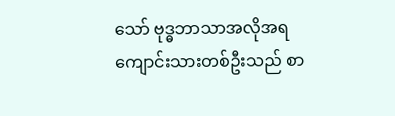သော် ဗုဒ္ဓဘာသာအလိုအရ ကျောင်းသားတစ်ဦးသည် စာ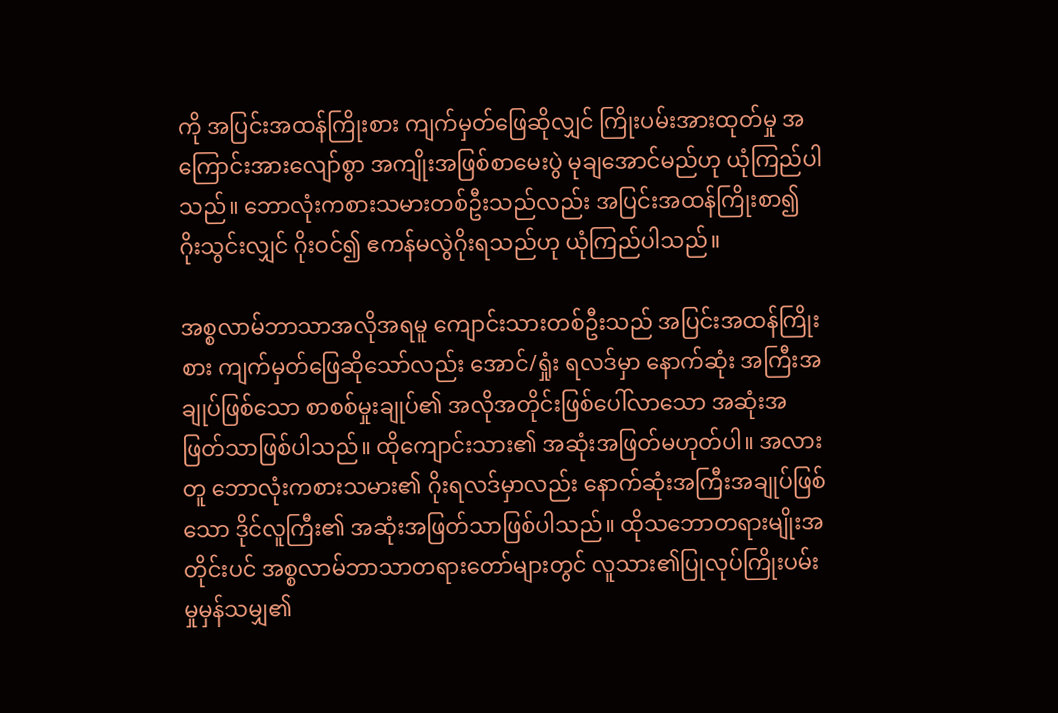ကို အပြင်းအထန်ကြိုးစား ကျက်မှတ်ဖြေဆိုလျှင် ကြိုးပမ်းအားထုတ်မှု အကြောင်းအားလျော်စွာ အကျိုးအဖြစ်စာမေးပွဲ မုချအောင်မည်ဟု ယုံကြည်ပါသည်။ ဘောလုံးကစားသမားတစ်ဦးသည်လည်း အပြင်းအထန်ကြိုးစာ၍ ဂိုးသွင်းလျှင် ဂိုးဝင်၍ ဧကန်မလွဲဂိုးရသည်ဟု ယုံကြည်ပါသည်။

အစ္စလာမ်ဘာသာအလိုအရမူ ကျောင်းသားတစ်ဦးသည် အပြင်းအထန်ကြိုးစား ကျက်မှတ်ဖြေဆိုသော်လည်း အောင်/ရှုံး ရလဒ်မှာ နောက်ဆုံး အကြီးအချုပ်ဖြစ်သော စာစစ်မှုးချုပ်၏ အလိုအတိုင်းဖြစ်ပေါ်လာသော အဆုံးအဖြတ်သာဖြစ်ပါသည်။ ထိုကျောင်းသား၏ အဆုံးအဖြတ်မဟုတ်ပါ။ အလားတူ ဘောလုံးကစားသမား၏ ဂိုးရလဒ်မှာလည်း နောက်ဆုံးအကြီးအချုပ်ဖြစ်သော ဒိုင်လူကြီး၏ အဆုံးအဖြတ်သာဖြစ်ပါသည်။ ထိုသဘောတရားမျိုးအတိုင်းပင် အစ္စလာမ်ဘာသာတရားတော်များတွင် လူသား၏ပြုလုပ်ကြိုးပမ်းမှုမှန်သမျှ၏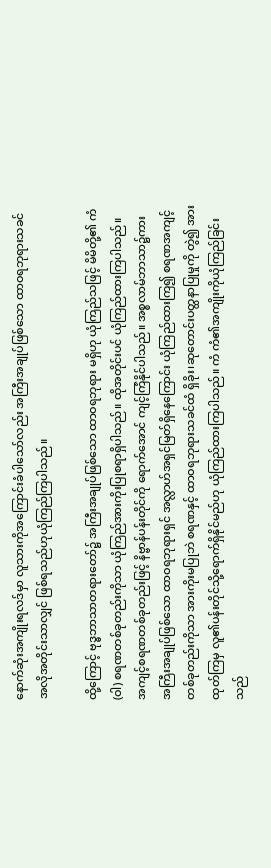နောက်ဆုံးအကျိုးရလဒ်မှာ လူသားကိုအကြောင်းခံပါသော်လည်း အကြီးအချုပ်ဖြစ်သော ထာဝရဘုရားသခင်အလိုအတိုင်းသာလျှင် ဖြစ်ရသည်ဟုယုံကြည်ကြပါသည်။

ထို့ကြောင့် ဗုဒ္ဓဘာသာတရားတော်၌ အကြီးအချုပ်ဖြစ်သော ထာဝရဘုရား မရှိဟု ယုံကြည်သဖြင့် မိမိတို့၏ ကံ (ဝါ) စရဏတစ်ခုတည်းကိုသာ ယုံကြည်အားကိုးပြုစရာရှိပါသည်။ ထိုအတိုင်းပင် ယုံကြည်ထားကြပါသည်။ အကျင့်စရဏတစ်ခုတည်းဖြင့် နိဗ္ဗာန်ပန်းတိုင်ကို ရောက်အောင် ကျင့်ကြံနိုင်ပါသည်။ အစ္စလာမ်ဘာသာ၌ကား အကြီးအချုပ်ဖြစ်သော ထာဝရဘုရားရှင် အလ္လာဟ်အရှင်မြတ်ရှိနေကြောင်း ယုံကြည်ထားကြ၍ စရဏအကျင့်တစ်ခုတည်းကိုသာ အားကိုးမပြုဘဲ စရဏနှင့် ထာဝရဘုရားသခင်ထံ ရှိခိုး၊ဆုတောင်းပတ္ထနာပြုမှုကို တွဲ၍ အားထုတ်ကြမှ လူ၏ပန်းတိုင်သို့ရောက်ရှိနိုင်မည်ဟု ယုံကြည်ထားကြပါသည်။ ကံ ကံ၏အကျိုးကိုယုံကြည်ခြင်းသည်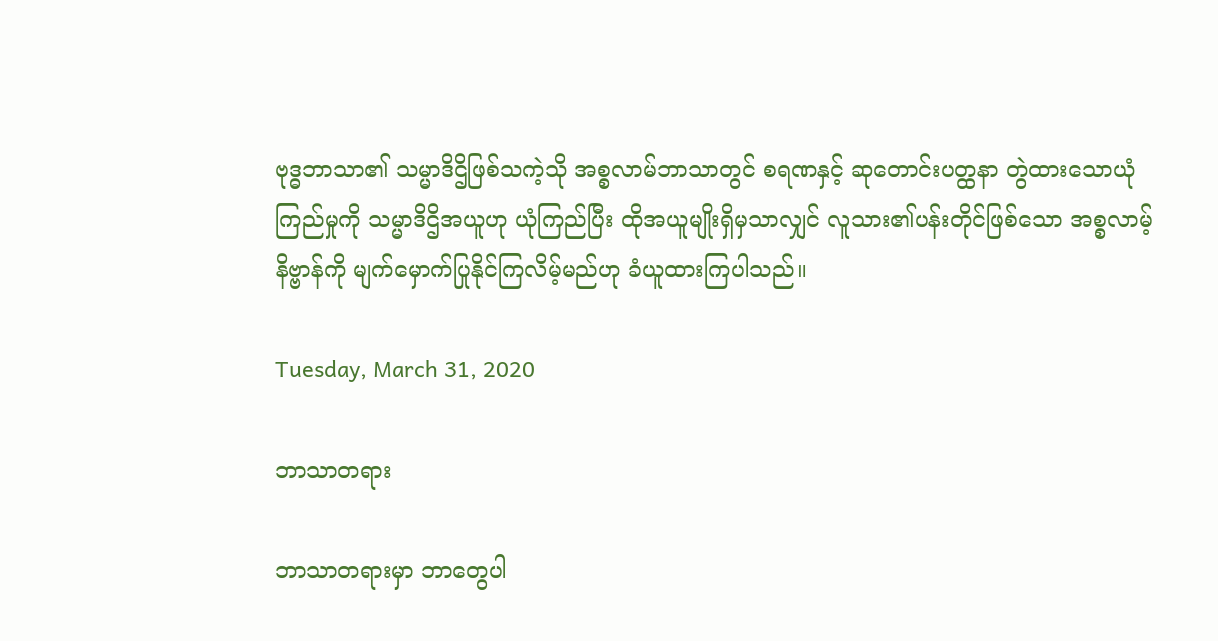ဗုဒ္ဓဘာသာ၏ သမ္မာဒိဌိဖြစ်သကဲ့သို အစ္စလာမ်ဘာသာတွင် စရဏနှင့် ဆုတောင်းပတ္ထနာ တွဲထားသောယုံကြည်မှုကို သမ္မာဒိဌိအယူဟု ယုံကြည်ပြီး ထိုအယူမျိုးရှိမှသာလျှင် လူသား၏ပန်းတိုင်ဖြစ်သော အစ္စလာမ့်နိဗ္ဗာန်ကို မျက်မှောက်ပြုနိုင်ကြလိမ့်မည်ဟု ခံယူထားကြပါသည်။

Tuesday, March 31, 2020

ဘာသာတရား

ဘာသာတရားမှာ ဘာတွေပါ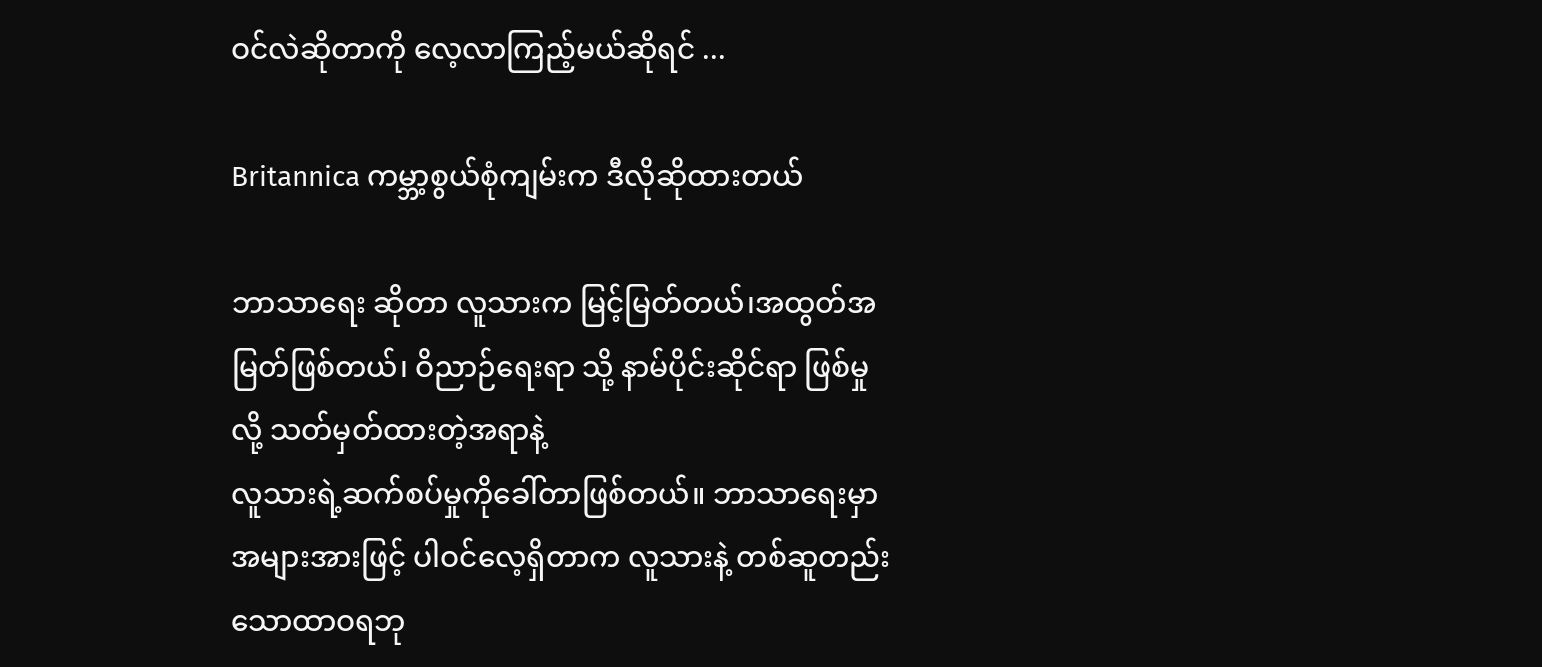ဝင်လဲဆိုတာကို လေ့လာကြည့်မယ်ဆိုရင် ...

Britannica ကမ္ဘာ့စွယ်စုံကျမ်းက ဒီလိုဆိုထားတယ်

ဘာသာရေး ဆိုတာ လူသားက မြင့်မြတ်တယ်၊အထွတ်အမြတ်ဖြစ်တယ်၊ ဝိညာဉ်ရေးရာ သို့ နာမ်ပိုင်းဆိုင်ရာ ဖြစ်မှု လို့ သတ်မှတ်ထားတဲ့အရာနဲ့
လူသားရဲ့ဆက်စပ်မှုကိုခေါ်တာဖြစ်တယ်။ ဘာသာရေးမှာအများအားဖြင့် ပါဝင်လေ့ရှိတာက လူသားနဲ့ တစ်ဆူတည်းသောထာဝရဘု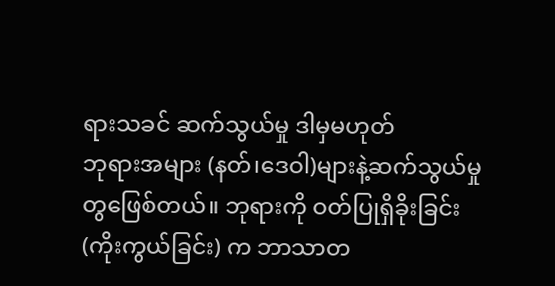ရားသခင် ဆက်သွယ်မှု ဒါမှမဟုတ်
ဘုရားအများ (နတ်၊ဒေဝါ)များနဲ့ဆက်သွယ်မှု တွဖြေစ်တယ်။ ဘုရားကို ဝတ်ပြုရှိခိုးခြင်း (ကိုးကွယ်ခြင်း) က ဘာသာတ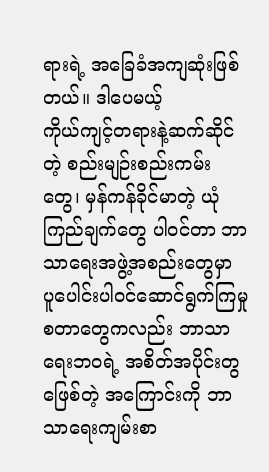ရားရဲ့ အခြေခံအကျဆုံးဖြစ်တယ်။ ဒါပေမယ့်
ကိုယ်ကျင့်တရားနဲ့ဆက်ဆိုင်တဲ့ စည်းမျဉ်းစည်းကမ်းတွေ၊ မှန်ကန်ခိုင်မာတဲ့ ယုံကြည်ချက်တွေ ပါဝင်တာ ဘာသာရေးအဖွဲ့အစည်းတွေမှာ ပူပေါင်းပါဝင်ဆောင်ရွက်ကြမှု
စတာတွေကလည်း ဘာသာရေးဘဝရဲ့ အစိတ်အပိုင်းတွဖြေစ်တဲ့ အကြောင်းကို ဘာသာရေးကျမ်းစာ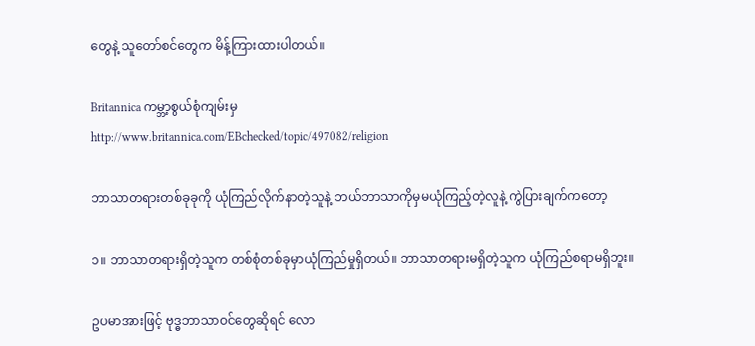တွေနဲ့ သူတော်စင်တွေက မိန့်ကြားထားပါတယ်။

Britannica ကမ္ဘာ့စွယ်စုံကျမ်းမှ
http://www.britannica.com/EBchecked/topic/497082/religion

ဘာသာတရားတစ်ခုခုကို ယုံကြည်လိုက်နာတဲ့သူနဲ့ ဘယ်ဘာသာကိုမှမယုံကြည့်တဲ့လူနဲ့ ကွဲပြားချက်ကတော့

၁။ ဘာသာတရားရှိတဲ့သူက တစ်စုံတစ်ခုမှာယုံကြည်မှုရှိတယ်။ ဘာသာတရားမရှိတဲ့သူက ယုံကြည်စရာမရှိဘူး။

ဥပမာအားဖြင့် ဗုဒ္ဓဘာသာဝင်တွေဆိုရင် လော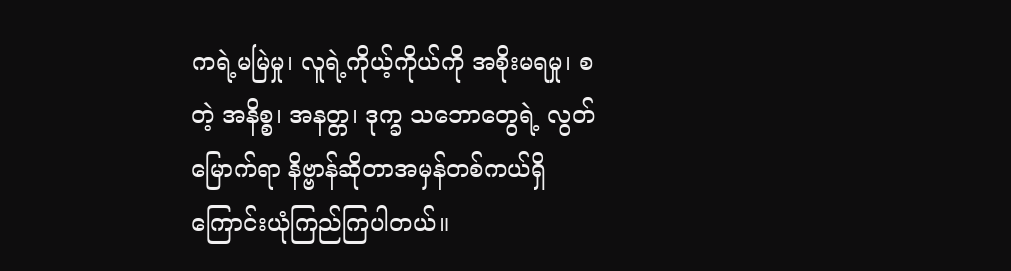ကရဲ့မမြဲမှု၊ လူရဲ့ကိုယ့်ကိုယ်ကို အစိုးမရမှု၊ စတဲ့ အနိစ္စ၊ အနတ္တ၊ ဒုက္ခ သဘောတွေရဲ့ လွတ်မြောက်ရာ နိဗ္ဗာန်ဆိုတာအမှန်တစ်ကယ်ရှိကြောင်းယုံကြည်ကြပါတယ်။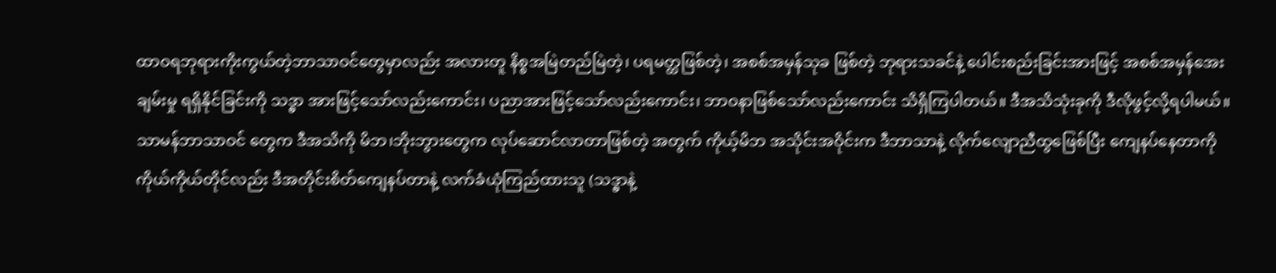ထာဝရဘုရားကိုးကွယ်တဲ့ဘာသာဝင်တွေမှာလည်း အလားတူ နိစ္စအမြဲတည်မြဲတဲ့၊ ပရမတ္ထဖြစ်တဲ့၊ အစစ်အမှန်သုခ ဖြစ်တဲ့ ဘုရားသခင်နဲ့ ပေါင်းစည်းခြင်းအားဖြင့် အစစ်အမှန်အေးချမ်းမှု ရရှိနိုင်ခြင်းကို သဒ္ဓာ အားဖြင့်သော်လည်းကောင်း၊ ပညာအားဖြင့်သော်လည်းကောင်း၊ ဘာဝနာဖြစ်သော်လည်းကောင်း သိရှိကြပါတယ်။ ဒီအသိသုံးခုကို ဒီလိုဖွင့်လို့ရပါမယ်။သာမန်ဘာသာဝင် တွေက ဒီအသိကို မိဘ၊ဘိုးဘွားတွေက လုပ်ဆောင်လာတာဖြစ်တဲ့ အတွက် ကိုယ့်မိဘ အသိုင်းအဝိုင်းက ဒီဘာသာနဲ့ လိုက်လျောညီထွဖြေစ်ပြီး ကျေနပ်နေတာကို ကိုယ်ကိုယ်တိုင်လည်း ဒီအတိုင်းစိတ်ကျေနပ်တာနဲ့ လက်ခံယုံကြည်ထားသူ (သဒ္ဓာနဲ့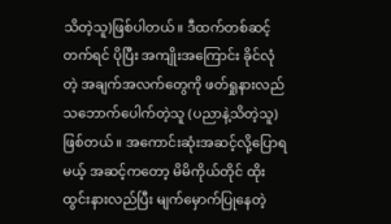သိတဲ့သူ)ဖြစ်ပါတယ်။ ဒီထက်တစ်ဆင့်တက်ရင် ပိုပြီး အကျိုးအကြောင်း ခိုင်လုံတဲ့ အချက်အလက်တွေကို ဖတ်ရှုနားလည်သဘောက်ပေါက်တဲ့သူ (ပညာနဲ့သိတဲ့သူ) ဖြစ်တယ်။ အကောင်းဆုံးအဆင့်လို့ပြောရမယ့် အဆင့်ကတော့ မိမိကိုယ်တိုင် ထိုးထွင်းနားလည်ပြီး မျက်မှောက်ပြုနေတဲ့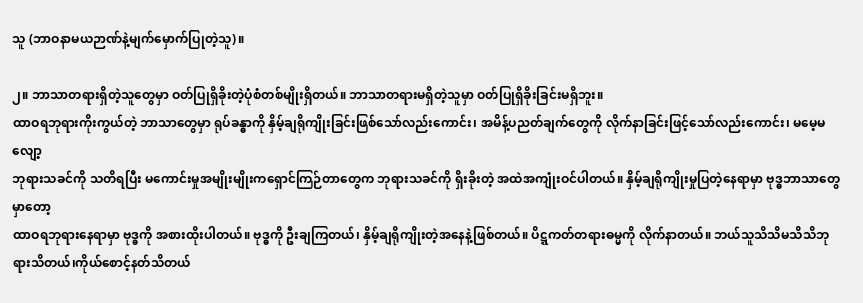သူ (ဘာဝနာမယဉာဏ်နဲ့မျက်မှောက်ပြုတဲ့သူ)။

၂။ ဘာသာတရားရှိတဲ့သူတွေမှာ ဝတ်ပြုရှိခိုးတဲ့ပုံစံတစ်မျိုးရှိတယ်။ ဘာသာတရားမရှိတဲ့သူမှာ ဝတ်ပြုရှိခိုးခြင်းမရှိဘူး။
ထာဝရဘုရားကိုးကွယ်တဲ့ ဘာသာတွေမှာ ရုပ်ခန္ဓာကို နှိမ့်ချရိုကျိုးခြင်းဖြစ်သော်လည်းကောင်း၊ အမိန့်ပညတ်ချက်တွေကို လိုက်နာခြင်းဖြင့်သော်လည်းကောင်း၊ မမေ့မလျော့
ဘုရားသခင်ကို သတိရပြီး မကောင်းမှုအမျိုးမျိုးကရှောင်ကြဉ်တာတွေက ဘုရားသခင်ကို ရှိးခိုးတဲ့ အထဲအကျုံးဝင်ပါတယ်။ နှိမ့်ချရိုကျိုးမှုပြတဲ့နေရာမှာ ဗုဒ္ဓဘာသာတွေမှာတော့
ထာဝရဘုရားနေရာမှာ ဗုဒ္ဓကို အစားထိုးပါတယ်။ ဗုဒ္ဓကို ဦးချကြတယ်၊ နှိမ့်ချရိုကျိုးတဲ့အနေနဲ့ဖြစ်တယ်။ ပိဋ္ဋကတ်တရားဓမ္မကို လိုက်နာတယ်။ ဘယ်သူသိသိမသိသိဘုရားသိတယ်၊ကိုယ်စောင့်နတ်သိတယ်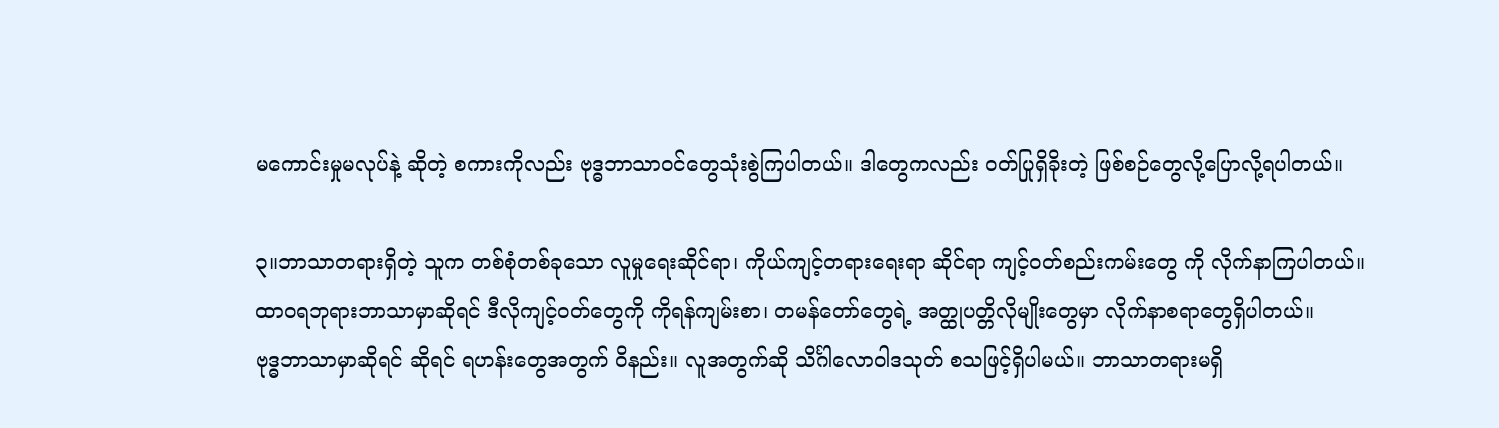မကောင်းမှုမလုပ်နဲ့ ဆိုတဲ့ စကားကိုလည်း ဗုဒ္ဓဘာသာဝင်တွေသုံးစွဲကြပါတယ်။ ဒါတွေကလည်း ဝတ်ပြုရှိခိုးတဲ့ ဖြစ်စဉ်တွေလို့ပြောလို့ရပါတယ်။

၃။ဘာသာတရားရှိတဲ့ သူက တစ်စုံတစ်ခုသော လူမှုရေးဆိုင်ရာ၊ ကိုယ်ကျင့်တရားရေးရာ ဆိုင်ရာ ကျင့်ဝတ်စည်းကမ်းတွေ ကို လိုက်နာကြပါတယ်။
ထာဝရဘုရားဘာသာမှာဆိုရင် ဒီလိုကျင့်ဝတ်တွေကို ကိုရန်ကျမ်းစာ၊ တမန်တော်တွေရဲ့ အတ္ထုပတ္တိလိုမျိုးတွေမှာ လိုက်နာစရာတွေရှိပါတယ်။
ဗုဒ္ဓဘာသာမှာဆိုရင် ဆိုရင် ရဟန်းတွေအတွက် ဝိနည်း။ လူအတွက်ဆို သိင်္ဂါလောဝါဒသုတ် စသဖြင့်ရှိပါမယ်။ ဘာသာတရားမရှိ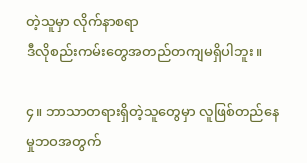တဲ့သူမှာ လိုက်နာစရာ
ဒီလိုစည်းကမ်းတွေအတည်တကျမရှိပါဘူး။

၄။ ဘာသာတရားရှိတဲ့သူတွေမှာ လူဖြစ်တည်နေမှုဘဝအတွက်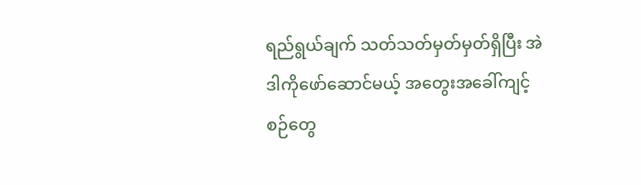ရည်ရွယ်ချက် သတ်သတ်မှတ်မှတ်ရှိပြီး အဲဒါကိုဖော်ဆောင်မယ့် အတွေးအခေါ်ကျင့်စဉ်တွေ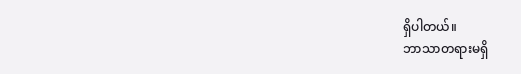ရှိပါတယ်။
ဘာသာတရားမရှိ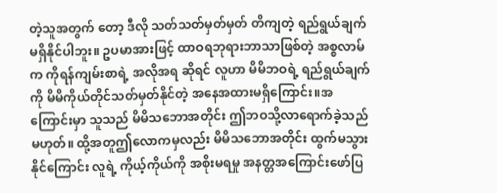တဲ့သူအတွက် တော့ ဒီလို သတ်သတ်မှတ်မှတ် တိကျတဲ့ ရည်ရွယ်ချက်မရှိနိုင်ပါဘူး။ ဥပမာအားဖြင့် ထာဝရဘုရားဘာသာဖြစ်တဲ့ အစ္စလာမ်က ကိုရန်ကျမ်းစာရဲ့ အလိုအရ ဆိုရင် လူဟာ မိမိဘဝရဲ့ ရည်ရွယ်ချက်ကို မိမိကိုယ်တိုင်သတ်မှတ်နိုင်တဲ့ အနေအထားမရှိကြောင်း။အကြောင်းမှာ သူသည် မိမိသဘောအတိုင်း ဤဘဝသို့လာရောက်ခဲ့သည်မဟုတ်။ ထို့အတူဤလောကမှလည်း မိမိသဘောအတိုင်း ထွက်မသွားနိုင်ကြောင်း လူရဲ့ ကိုယ့်ကိုယ်ကို အစိုးမရမှု အနတ္တအကြောင်းဖော်ပြ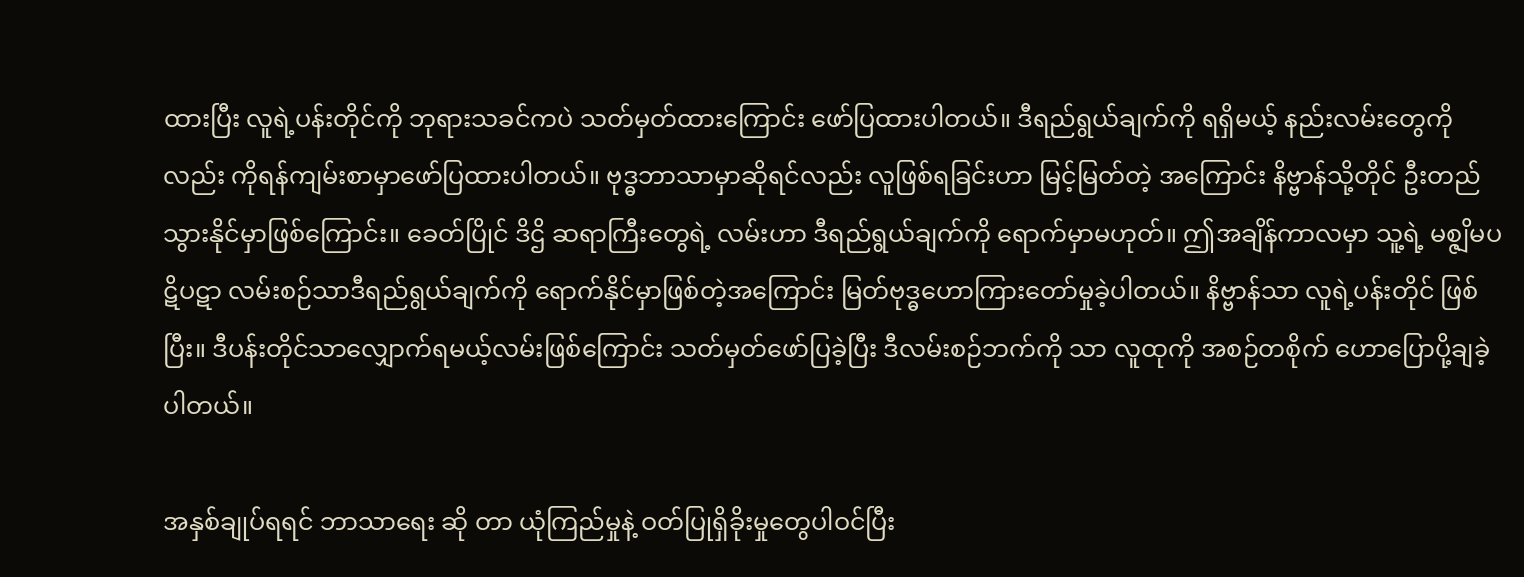ထားပြီး လူရဲ့ပန်းတိုင်ကို ဘုရားသခင်ကပဲ သတ်မှတ်ထားကြောင်း ဖော်ပြထားပါတယ်။ ဒီရည်ရွယ်ချက်ကို ရရှိမယ့် နည်းလမ်းတွေကိုလည်း ကိုရန်ကျမ်းစာမှာဖော်ပြထားပါတယ်။ ဗုဒ္ဓဘာသာမှာဆိုရင်လည်း လူဖြစ်ရခြင်းဟာ မြင့်မြတ်တဲ့ အကြောင်း နိဗ္ဗာန်သို့တိုင် ဦးတည်သွားနိုင်မှာဖြစ်ကြောင်း။ ခေတ်ပြိုင် ဒိဌိ ဆရာကြီးတွေရဲ့ လမ်းဟာ ဒီရည်ရွယ်ချက်ကို ရောက်မှာမဟုတ်။ ဤအချိန်ကာလမှာ သူ့ရဲ့ မစ္ဇျိမပဋိပဋာ လမ်းစဉ်သာဒီရည်ရွယ်ချက်ကို ရောက်နိုင်မှာဖြစ်တဲ့အကြောင်း မြတ်ဗုဒ္ဓဟောကြားတော်မှုခဲ့ပါတယ်။ နိဗ္ဗာန်သာ လူရဲ့ပန်းတိုင် ဖြစ်ပြီး။ ဒီပန်းတိုင်သာလျှောက်ရမယ့်လမ်းဖြစ်ကြောင်း သတ်မှတ်ဖော်ပြခဲ့ပြီး ဒီလမ်းစဉ်ဘက်ကို သာ လူထုကို အစဉ်တစိုက် ဟောပြောပို့ချခဲ့ပါတယ်။

အနှစ်ချုပ်ရရင် ဘာသာရေး ဆို တာ ယုံကြည်မှုနဲ့ ဝတ်ပြုရှိခိုးမှုတွေပါဝင်ပြီး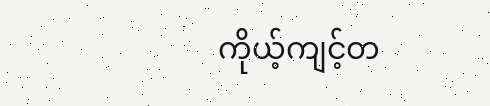ကိုယ့်ကျင့်တ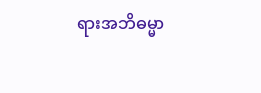ရားအဘိဓမ္မာ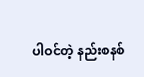ပါဝင်တဲ့ နည်းစနစ်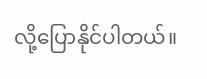လို့ပြောနိုင်ပါတယ်။